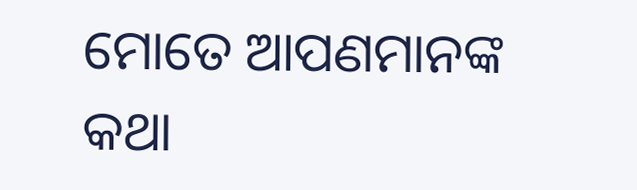ମୋତେ ଆପଣମାନଙ୍କ କଥା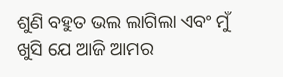ଶୁଣି ବହୁତ ଭଲ ଲାଗିଲା ଏବଂ ମୁଁ ଖୁସି ଯେ ଆଜି ଆମର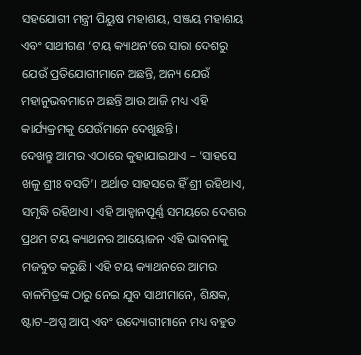ସହଯୋଗୀ ମନ୍ତ୍ରୀ ପିୟୁଷ ମହାଶୟ, ସଞ୍ଜୟ ମହାଶୟ ଏବଂ ସାଥୀଗଣ ‘ଟୟ କ୍ୟାଥନ’ରେ ସାରା ଦେଶରୁ ଯେଉଁ ପ୍ରତିଯୋଗୀମାନେ ଅଛନ୍ତି, ଅନ୍ୟ ଯେଉଁ ମହାନୁଭବମାନେ ଅଛନ୍ତି ଆଉ ଆଜି ମଧ୍ୟ ଏହି କାର୍ଯ୍ୟକ୍ରମକୁ ଯେଉଁମାନେ ଦେଖୁଛନ୍ତି।
ଦେଖନ୍ତୁ ଆମର ଏଠାରେ କୁହାଯାଇଥାଏ – ‘ସାହସେ ଖଳୁ ଶ୍ରୀଃ ବସତି’। ଅର୍ଥାତ ସାହସରେ ହିଁ ଶ୍ରୀ ରହିଥାଏ, ସମୃଦ୍ଧି ରହିଥାଏ। ଏହି ଆହ୍ୱାନପୂର୍ଣ୍ଣ ସମୟରେ ଦେଶର ପ୍ରଥମ ଟୟ କ୍ୟାଥନର ଆୟୋଜନ ଏହି ଭାବନାକୁ ମଜବୁତ କରୁଛି। ଏହି ଟୟ କ୍ୟାଥନରେ ଆମର ବାଳମିତ୍ରଙ୍କ ଠାରୁ ନେଇ ଯୁବ ସାଥୀମାନେ, ଶିକ୍ଷକ, ଷ୍ଟାଟ–ଅପ୍ସ ଆପ୍ ଏବଂ ଉଦ୍ୟୋଗୀମାନେ ମଧ୍ୟ ବହୁତ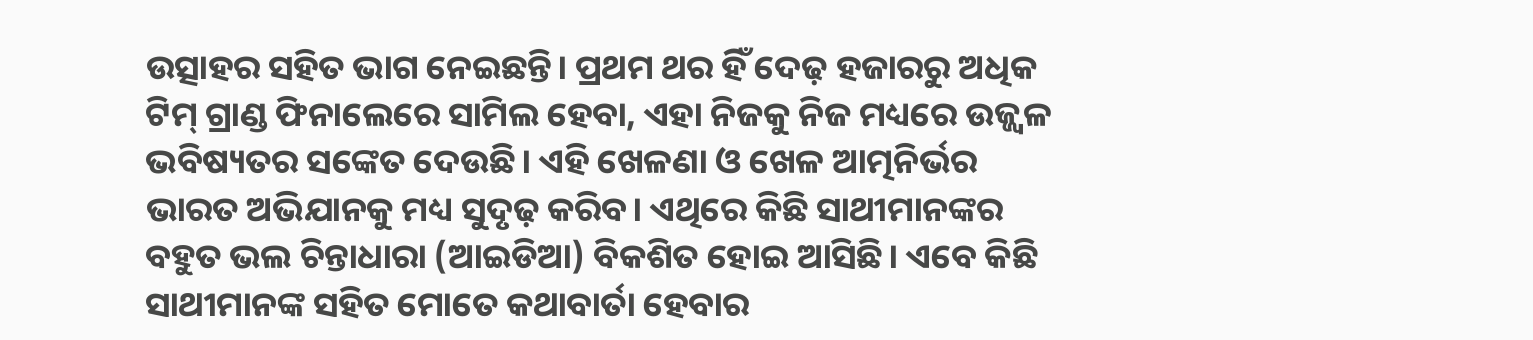ଉତ୍ସାହର ସହିତ ଭାଗ ନେଇଛନ୍ତି। ପ୍ରଥମ ଥର ହିଁ ଦେଢ଼ ହଜାରରୁ ଅଧିକ ଟିମ୍ ଗ୍ରାଣ୍ଡ ଫିନାଲେରେ ସାମିଲ ହେବା, ଏହା ନିଜକୁ ନିଜ ମଧ୍ୟରେ ଉଜ୍ଜ୍ୱଳ ଭବିଷ୍ୟତର ସଙ୍କେତ ଦେଉଛି। ଏହି ଖେଳଣା ଓ ଖେଳ ଆତ୍ମନିର୍ଭର ଭାରତ ଅଭିଯାନକୁ ମଧ୍ୟ ସୁଦୃଢ଼ କରିବ। ଏଥିରେ କିଛି ସାଥୀମାନଙ୍କର ବହୁତ ଭଲ ଚିନ୍ତାଧାରା (ଆଇଡିଆ) ବିକଶିତ ହୋଇ ଆସିଛି। ଏବେ କିଛି ସାଥୀମାନଙ୍କ ସହିତ ମୋତେ କଥାବାର୍ତା ହେବାର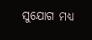ସୁଯୋଗ ମଧ୍ୟ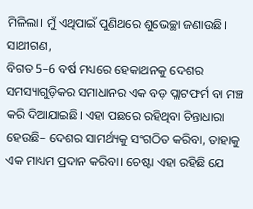ମିଳିଲା। ମୁଁ ଏଥିପାଇଁ ପୁଣିଥରେ ଶୁଭେଚ୍ଛା ଜଣାଉଛି।
ସାଥୀଗଣ,
ବିଗତ 5–6 ବର୍ଷ ମଧ୍ୟରେ ହେକାଥନକୁ ଦେଶର ସମସ୍ୟାଗୁଡ଼ିକର ସମାଧାନର ଏକ ବଡ଼ ପ୍ଲାଟଫର୍ମ ବା ମଞ୍ଚ କରି ଦିଆଯାଇଛି। ଏହା ପଛରେ ରହିଥିବା ଚିନ୍ତାଧାରା ହେଉଛି– ଦେଶର ସାମର୍ଥ୍ୟକୁ ସଂଗଠିତ କରିବା, ତାହାକୁ ଏକ ମାଧ୍ୟମ ପ୍ରଦାନ କରିବା। ଚେଷ୍ଟା ଏହା ରହିଛି ଯେ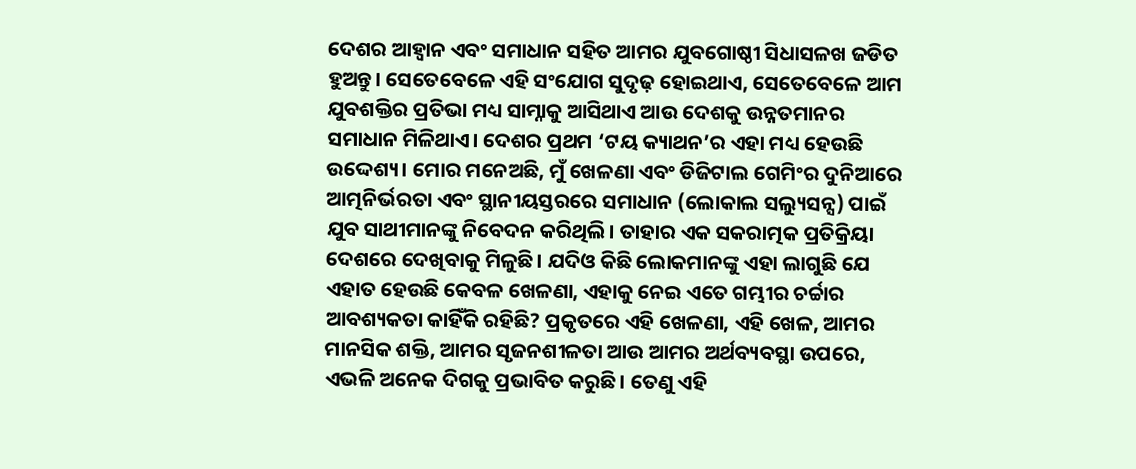ଦେଶର ଆହ୍ୱାନ ଏବଂ ସମାଧାନ ସହିତ ଆମର ଯୁବଗୋଷ୍ଠୀ ସିଧାସଳଖ ଜଡିତ ହୁଅନ୍ତୁ। ସେତେବେଳେ ଏହି ସଂଯୋଗ ସୁଦୃଢ଼ ହୋଇଥାଏ, ସେତେବେଳେ ଆମ ଯୁବଶକ୍ତିର ପ୍ରତିଭା ମଧ୍ୟ ସାମ୍ନାକୁ ଆସିଥାଏ ଆଉ ଦେଶକୁ ଉନ୍ନତମାନର ସମାଧାନ ମିଳିଥାଏ। ଦେଶର ପ୍ରଥମ ‘ଟୟ କ୍ୟାଥନ’ର ଏହା ମଧ୍ୟ ହେଉଛି ଉଦ୍ଦେଶ୍ୟ। ମୋର ମନେଅଛି, ମୁଁ ଖେଳଣା ଏବଂ ଡିଜିଟାଲ ଗେମିଂର ଦୁନିଆରେ ଆତ୍ମନିର୍ଭରତା ଏବଂ ସ୍ଥାନୀୟସ୍ତରରେ ସମାଧାନ (ଲୋକାଲ ସଲ୍ୟୁସନ୍ସ) ପାଇଁ ଯୁବ ସାଥୀମାନଙ୍କୁ ନିବେଦନ କରିଥିଲି। ତାହାର ଏକ ସକରାତ୍ମକ ପ୍ରତିକ୍ରିୟା ଦେଶରେ ଦେଖିବାକୁ ମିଳୁଛି। ଯଦିଓ କିଛି ଲୋକମାନଙ୍କୁ ଏହା ଲାଗୁଛି ଯେ ଏହାତ ହେଉଛି କେବଳ ଖେଳଣା, ଏହାକୁ ନେଇ ଏତେ ଗମ୍ଭୀର ଚର୍ଚ୍ଚାର ଆବଶ୍ୟକତା କାହିଁକି ରହିଛି? ପ୍ରକୃତରେ ଏହି ଖେଳଣା, ଏହି ଖେଳ, ଆମର ମାନସିକ ଶକ୍ତି, ଆମର ସୃଜନଶୀଳତା ଆଉ ଆମର ଅର୍ଥବ୍ୟବସ୍ଥା ଉପରେ, ଏଭଳି ଅନେକ ଦିଗକୁ ପ୍ରଭାବିତ କରୁଛି। ତେଣୁ ଏହି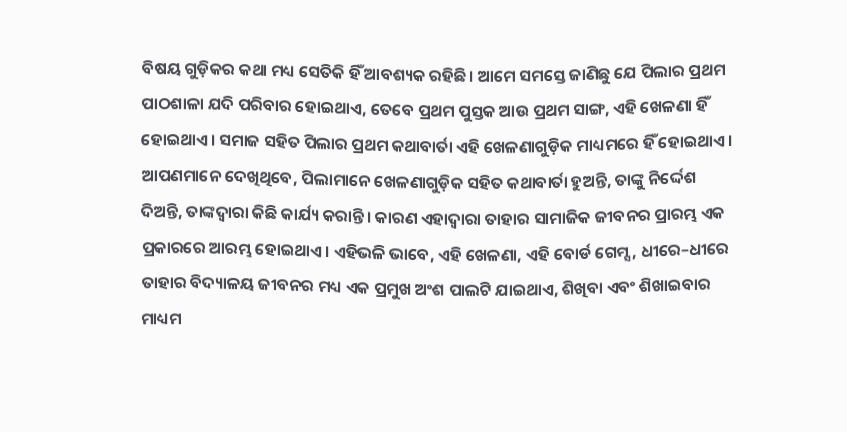ବିଷୟ ଗୁଡ଼ିକର କଥା ମଧ୍ୟ ସେତିକି ହିଁ ଆବଶ୍ୟକ ରହିଛି। ଆମେ ସମସ୍ତେ ଜାଣିଛୁ ଯେ ପିଲାର ପ୍ରଥମ ପାଠଶାଳା ଯଦି ପରିବାର ହୋଇଥାଏ, ତେବେ ପ୍ରଥମ ପୁସ୍ତକ ଆଉ ପ୍ରଥମ ସାଙ୍ଗ, ଏହି ଖେଳଣା ହିଁ ହୋଇଥାଏ। ସମାଜ ସହିତ ପିଲାର ପ୍ରଥମ କଥାବାର୍ତା ଏହି ଖେଳଣାଗୁଡ଼ିକ ମାଧ୍ୟମରେ ହିଁ ହୋଇଥାଏ। ଆପଣମାନେ ଦେଖିଥିବେ, ପିଲାମାନେ ଖେଳଣାଗୁଡ଼ିକ ସହିତ କଥାବାର୍ତା ହୁଅନ୍ତି, ତାଙ୍କୁ ନିର୍ଦ୍ଦେଶ ଦିଅନ୍ତି, ତାଙ୍କଦ୍ୱାରା କିଛି କାର୍ଯ୍ୟ କରାନ୍ତି। କାରଣ ଏହାଦ୍ୱାରା ତାହାର ସାମାଜିକ ଜୀବନର ପ୍ରାରମ୍ଭ ଏକ ପ୍ରକାରରେ ଆରମ୍ଭ ହୋଇଥାଏ। ଏହିଭଳି ଭାବେ, ଏହି ଖେଳଣା, ଏହି ବୋର୍ଡ ଗେମ୍ସ, ଧୀରେ–ଧୀରେ ତାହାର ବିଦ୍ୟାଳୟ ଜୀବନର ମଧ୍ୟ ଏକ ପ୍ରମୁଖ ଅଂଶ ପାଲଟି ଯାଇଥାଏ, ଶିଖିବା ଏବଂ ଶିଖାଇବାର ମାଧ୍ୟମ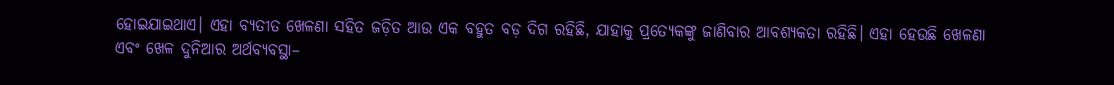ହୋଇଯାଇଥାଏ। ଏହା ବ୍ୟତୀତ ଖେଳଣା ସହିତ ଜଡ଼ିତ ଆଉ ଏକ ବହୁତ ବଡ଼ ଦିଗ ରହିଛି, ଯାହାକୁ ପ୍ରତ୍ୟେକଙ୍କୁ ଜାଣିବାର ଆବଶ୍ୟକତା ରହିଛି। ଏହା ହେଉଛି ଖେଳଣା ଏବଂ ଖେଳ ଦୁନିଆର ଅର୍ଥବ୍ୟବସ୍ଥା–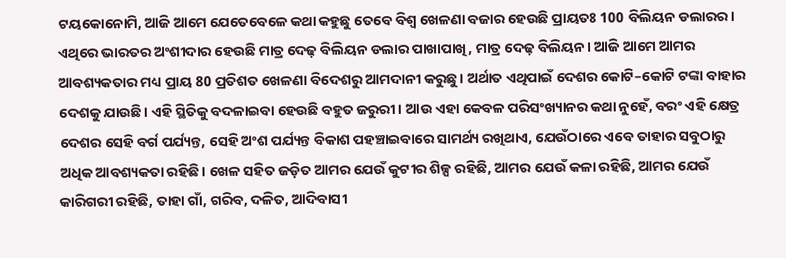ଟୟକୋନୋମି, ଆଜି ଆମେ ଯେତେବେଳେ କଥା କହୁଛୁ ତେବେ ବିଶ୍ୱ ଖେଳଣା ବଜାର ହେଉଛି ପ୍ରାୟତଃ 100 ବିଲିୟନ ଡଲାରର। ଏଥିରେ ଭାରତର ଅଂଶୀଦାର ହେଉଛି ମାତ୍ର ଦେଢ଼ ବିଲିୟନ ଡଲାର ପାଖାପାଖି, ମାତ୍ର ଦେଢ଼ ବିଲିୟନ। ଆଜି ଆମେ ଆମର ଆବଶ୍ୟକତାର ମଧ୍ୟ ପ୍ରାୟ 80 ପ୍ରତିଶତ ଖେଳଣା ବିଦେଶରୁ ଆମଦାନୀ କରୁଛୁ। ଅର୍ଥାତ ଏଥିପାଇଁ ଦେଶର କୋଟି–କୋଟି ଟଙ୍କା ବାହାର ଦେଶକୁ ଯାଉଛି। ଏହି ସ୍ଥିତିକୁ ବଦଳାଇବା ହେଉଛି ବହୁତ ଜରୁରୀ। ଆଉ ଏହା କେବଳ ପରିସଂଖ୍ୟାନର କଥା ନୁହେଁ, ବରଂ ଏହି କ୍ଷେତ୍ର ଦେଶର ସେହି ବର୍ଗ ପର୍ଯ୍ୟନ୍ତ, ସେହି ଅଂଶ ପର୍ଯ୍ୟନ୍ତ ବିକାଶ ପହଞ୍ଚାଇବାରେ ସାମର୍ଥ୍ୟ ରଖିଥାଏ, ଯେଉଁଠାରେ ଏବେ ତାହାର ସବୁଠାରୁ ଅଧିକ ଆବଶ୍ୟକତା ରହିଛି। ଖେଳ ସହିତ ଜଡ଼ିତ ଆମର ଯେଉଁ କୁଟୀର ଶିଳ୍ପ ରହିଛି, ଆମର ଯେଉଁ କଳା ରହିଛି, ଆମର ଯେଉଁ କାରିଗରୀ ରହିଛି, ତାହା ଗାଁ, ଗରିବ, ଦଳିତ, ଆଦିବାସୀ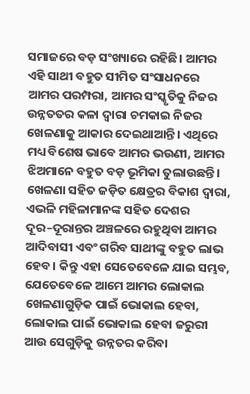ସମାଜରେ ବଡ଼ ସଂଖ୍ୟାରେ ରହିଛି। ଆମର ଏହି ସାଥୀ ବହୁତ ସୀମିତ ସଂସାଧନରେ ଆମର ପରମ୍ପରା, ଆମର ସଂସ୍କୃତିକୁ ନିଜର ଉନ୍ନତତର କଳା ଦ୍ୱାରା ଚମକାଇ ନିଜର ଖେଳଣାକୁ ଆକାର ଦେଇଥାଆନ୍ତି। ଏଥିରେ ମଧ୍ୟ ବିଶେଷ ଭାବେ ଆମର ଭଉଣୀ, ଆମର ଝିଅମାନେ ବହୁତ ବଡ଼ ଭୂମିକା ତୁଲାଉଛନ୍ତି। ଖେଳଣା ସହିତ ଜଡ଼ିତ କ୍ଷେତ୍ରର ବିକାଶ ଦ୍ୱାରା, ଏଭଳି ମହିଳାମାନଙ୍କ ସହିତ ଦେଶର ଦୂର–ଦୂରାନ୍ତର ଅଞ୍ଚଳରେ ରହୁଥିବା ଆମର ଆଦିବାସୀ ଏବଂ ଗରିବ ସାଥୀଙ୍କୁ ବହୁତ ଲାଭ ହେବ। କିନ୍ତୁ ଏହା ସେତେବେଳେ ଯାଇ ସମ୍ଭବ, ଯେତେବେଳେ ଆମେ ଆମର ଲୋକାଲ ଖେଳଣାଗୁଡ଼ିକ ପାଇଁ ଭୋକାଲ ହେବା, ଲୋକାଲ ପାଇଁ ଭୋକାଲ ହେବା ଜରୁରୀ ଆଉ ସେଗୁଡ଼ିକୁ ଉନ୍ନତର କରିବା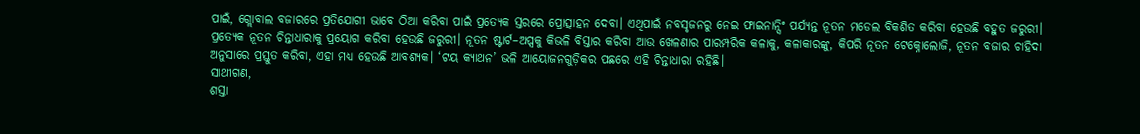ପାଇଁ, ଗ୍ଲୋବାଲ ବଜାରରେ ପ୍ରତିଯୋଗୀ ଭାବେ ଠିଆ କରିବା ପାଇଁ ପ୍ରତ୍ୟେକ ସ୍ତରରେ ପ୍ରୋତ୍ସାହନ ଦେବା। ଏଥିପାଇଁ ନବସୃଜନରୁ ନେଇ ଫାଇନାନ୍ସିଂ ପର୍ଯ୍ୟନ୍ତ ନୂତନ ମଡେଲ ବିକଶିତ କରିବା ହେଉଛି ବହୁତ ଜରୁରୀ। ପ୍ରତ୍ୟେକ ନୂତନ ଚିନ୍ତାଧାରାକୁ ପ୍ରୟୋଗ କରିବା ହେଉଛି ଜରୁରୀ। ନୂତନ ଷ୍ଟାର୍ଟ–ଅପ୍ସକୁ କିଭଳି ବିସ୍ତାର କରିବା ଆଉ ଖେଳଣାର ପାରମ୍ପରିକ କଳାକୁ, କଳାକାରଙ୍କୁ, କିପରି ନୂତନ ଟେକ୍ନୋଲୋଜି, ନୂତନ ବଜାର ଚାହିଦା ଅନୁସାରେ ପ୍ରସ୍ତୁତ କରିବା, ଏହା ମଧ୍ୟ ହେଉଛି ଆବଶ୍ୟକ। ‘ଟୟ କ୍ୟାଥନ’ ଭଳି ଆୟୋଜନଗୁଡ଼ିକର ପଛରେ ଏହି ଚିନ୍ତାଧାରା ରହିଛି।
ସାଥୀଗଣ,
ଶସ୍ତା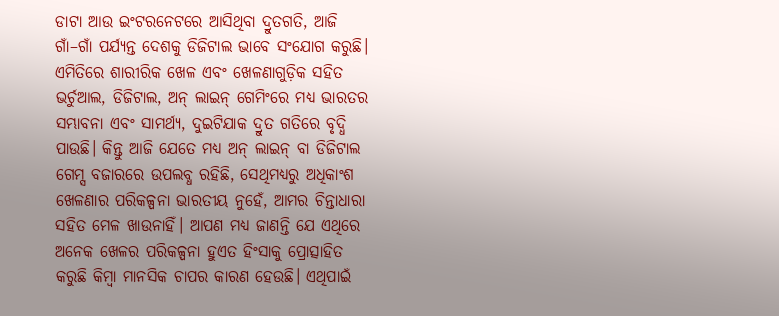ଡାଟା ଆଉ ଇଂଟରନେଟରେ ଆସିଥିବା ଦ୍ରୁତଗତି, ଆଜି ଗାଁ–ଗାଁ ପର୍ଯ୍ୟନ୍ତ ଦେଶକୁ ଡିଜିଟାଲ ଭାବେ ସଂଯୋଗ କରୁଛି। ଏମିତିରେ ଶାରୀରିକ ଖେଳ ଏବଂ ଖେଳଣାଗୁଡ଼ିକ ସହିତ ଭର୍ଚୁଆଲ, ଡିଜିଟାଲ, ଅନ୍ ଲାଇନ୍ ଗେମିଂରେ ମଧ୍ୟ ଭାରତର ସମ୍ଭାବନା ଏବଂ ସାମର୍ଥ୍ୟ, ଦୁଇଟିଯାକ ଦ୍ରୁତ ଗତିରେ ବୃଦ୍ଧି ପାଉଛି। କିନ୍ତୁ ଆଜି ଯେତେ ମଧ୍ୟ ଅନ୍ ଲାଇନ୍ ବା ଡିଜିଟାଲ ଗେମ୍ସ ବଜାରରେ ଉପଲବ୍ଧ ରହିଛି, ସେଥିମଧ୍ୟରୁ ଅଧିକାଂଶ ଖେଳଣାର ପରିକଳ୍ପନା ଭାରତୀୟ ନୁହେଁ, ଆମର ଚିନ୍ତାଧାରା ସହିତ ମେଳ ଖାଉନାହିଁ। ଆପଣ ମଧ୍ୟ ଜାଣନ୍ତି ଯେ ଏଥିରେ ଅନେକ ଖେଳର ପରିକଳ୍ପନା ହୁଏତ ହିଂସାକୁ ପ୍ରୋତ୍ସାହିତ କରୁଛି କିମ୍ବା ମାନସିକ ଚାପର କାରଣ ହେଉଛି। ଏଥିପାଇଁ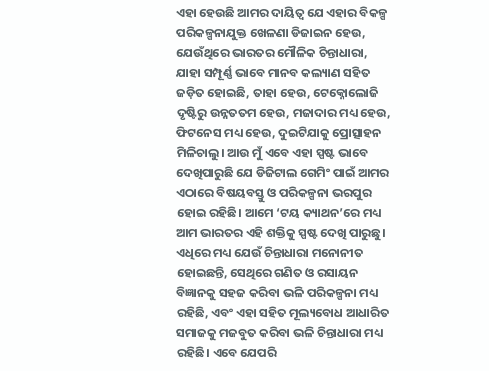ଏହା ହେଉଛି ଆମର ଦାୟିତ୍ୱ ଯେ ଏହାର ବିକଳ୍ପ ପରିକଳ୍ପନାଯୁକ୍ତ ଖେଳଣା ଡିଜାଇନ ହେଉ, ଯେଉଁଥିରେ ଭାରତର ମୌଳିକ ଚିନ୍ତାଧାରା, ଯାହା ସମ୍ପୂର୍ଣ୍ଣ ଭାବେ ମାନବ କଲ୍ୟାଣ ସହିତ ଜଡ଼ିତ ହୋଇଛି, ତାହା ହେଉ, ଟେକ୍ନୋଲୋଜି ଦୃଷ୍ଟିରୁ ଉନ୍ନତତମ ହେଉ, ମଜାଦାର ମଧ୍ୟ ହେଉ, ଫିଟନେସ ମଧ୍ୟ ହେଉ, ଦୁଇଟିଯାକୁ ପ୍ରୋତ୍ସାହନ ମିଳିଚାଲୁ। ଆଉ ମୁଁ ଏବେ ଏହା ସ୍ପଷ୍ଟ ଭାବେ ଦେଖିପାରୁଛି ଯେ ଡିଜିଟାଲ ଗେମିଂ ପାଇଁ ଆମର ଏଠାରେ ବିଷୟବସ୍ତୁ ଓ ପରିକଳ୍ପନା ଭରପୁର ହୋଇ ରହିଛି। ଆମେ ‘ଟୟ କ୍ୟାଥନ’ରେ ମଧ୍ୟ ଆମ ଭାରତର ଏହି ଶକ୍ତିକୁ ସ୍ପଷ୍ଟ ଦେଖି ପାରୁଛୁ। ଏଧିରେ ମଧ୍ୟ ଯେଉଁ ଚିନ୍ତାଧାରା ମନୋନୀତ ହୋଇଛନ୍ତି, ସେଥିରେ ଗଣିତ ଓ ରସାୟନ ବିଜ୍ଞାନକୁ ସହଜ କରିବା ଭଳି ପରିକଳ୍ପନା ମଧ୍ୟ ରହିଛି, ଏବଂ ଏହା ସହିତ ମୂଲ୍ୟବୋଧ ଆଧାରିତ ସମାଜକୁ ମଜବୁତ କରିବା ଭଳି ଚିନ୍ତାଧାରା ମଧ୍ୟ ରହିଛି। ଏବେ ଯେପରି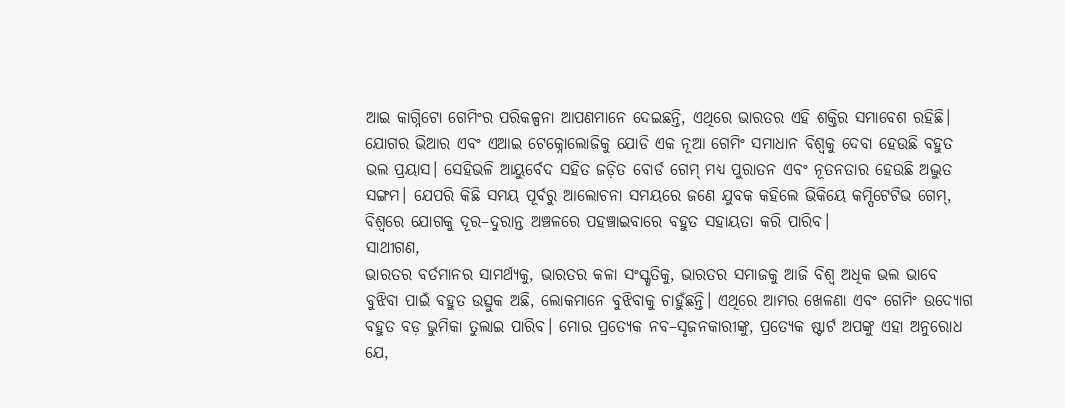ଆଇ କାଗ୍ନିଟୋ ଗେମିଂର ପରିକଳ୍ପନା ଆପଣମାନେ ଦେଇଛନ୍ତି, ଏଥିରେ ଭାରତର ଏହି ଶକ୍ତିର ସମାବେଶ ରହିଛି। ଯୋଗର ଭିଆର ଏବଂ ଏଆଇ ଟେକ୍ନୋଲୋଜିକୁ ଯୋଡି ଏକ ନୂଆ ଗେମିଂ ସମାଧାନ ବିଶ୍ୱକୁ ଦେବା ହେଉଛି ବହୁତ ଭଲ ପ୍ରୟାସ। ସେହିଭଳି ଆୟୁର୍ବେଦ ସହିତ ଜଡ଼ିତ ବୋର୍ଡ ଗେମ୍ ମଧ୍ୟ ପୁରାତନ ଏବଂ ନୂତନତାର ହେଉଛି ଅଦ୍ଭୁତ ସଙ୍ଗମ। ଯେପରି କିଛି ସମୟ ପୂର୍ବରୁ ଆଲୋଚନା ସମୟରେ ଜଣେ ଯୁବକ କହିଲେ ଭିକିୟେ କମ୍ପିଟେଟିଭ ଗେମ୍, ବିଶ୍ୱରେ ଯୋଗକୁ ଦୂର–ଦୁରାନ୍ତ ଅଞ୍ଚଳରେ ପହଞ୍ଚାଇବାରେ ବହୁତ ସହାୟତା କରି ପାରିବ।
ସାଥୀଗଣ,
ଭାରତର ବର୍ତମାନର ସାମର୍ଥ୍ୟକୁ, ଭାରତର କଳା ସଂସ୍କୃତିକୁ, ଭାରତର ସମାଜକୁ ଆଜି ବିଶ୍ୱ ଅଧିକ ଭଲ ଭାବେ ବୁଝିବା ପାଇଁ ବହୁତ ଉତ୍ସୁକ ଅଛି, ଲୋକମାନେ ବୁଝିବାକୁ ଚାହୁଁଛନ୍ତି। ଏଥିରେ ଆମର ଖେଳଣା ଏବଂ ଗେମିଂ ଉଦ୍ୟୋଗ ବହୁତ ବଡ଼ ଭୁମିକା ତୁଲାଇ ପାରିବ। ମୋର ପ୍ରତ୍ୟେକ ନବ–ସୃଜନକାରୀଙ୍କୁ, ପ୍ରତ୍ୟେକ ଷ୍ଟାର୍ଟ ଅପଙ୍କୁ ଏହା ଅନୁରୋଧ ଯେ,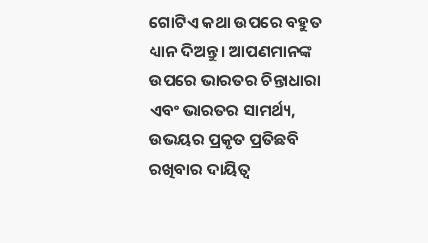ଗୋଟିଏ କଥା ଉପରେ ବହୁତ ଧ୍ୟାନ ଦିଅନ୍ତୁ। ଆପଣମାନଙ୍କ ଉପରେ ଭାରତର ଚିନ୍ତାଧାରା ଏବଂ ଭାରତର ସାମର୍ଥ୍ୟ, ଉଭୟର ପ୍ରକୃତ ପ୍ରତିଛବି ରଖିବାର ଦାୟିତ୍ୱ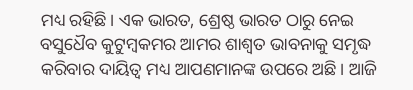ମଧ୍ୟ ରହିଛି। ଏକ ଭାରତ, ଶ୍ରେଷ୍ଠ ଭାରତ ଠାରୁ ନେଇ ବସୁଧୈବ କୁଟୁମ୍ବକମର ଆମର ଶାଶ୍ୱତ ଭାବନାକୁ ସମୃଦ୍ଧ କରିବାର ଦାୟିତ୍ୱ ମଧ୍ୟ ଆପଣମାନଙ୍କ ଉପରେ ଅଛି। ଆଜି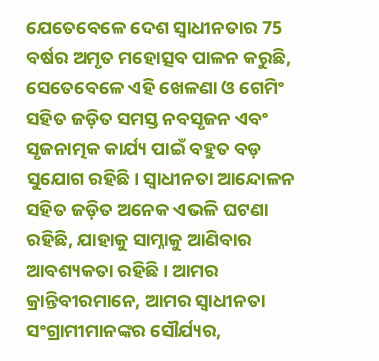ଯେତେବେଳେ ଦେଶ ସ୍ୱାଧୀନତାର 75 ବର୍ଷର ଅମୃତ ମହୋତ୍ସବ ପାଳନ କରୁଛି, ସେତେବେଳେ ଏହି ଖେଳଣା ଓ ଗେମିଂ ସହିତ ଜଡ଼ିତ ସମସ୍ତ ନବସୃଜନ ଏବଂ ସୃଜନାତ୍ମକ କାର୍ଯ୍ୟ ପାଇଁ ବହୁତ ବଡ଼ ସୁଯୋଗ ରହିଛି। ସ୍ୱାଧୀନତା ଆନ୍ଦୋଳନ ସହିତ ଜଡ଼ିତ ଅନେକ ଏଭଳି ଘଟଣା ରହିଛି, ଯାହାକୁ ସାମ୍ନାକୁ ଆଣିବାର ଆବଶ୍ୟକତା ରହିଛି। ଆମର କ୍ରାନ୍ତିବୀରମାନେ, ଆମର ସ୍ୱାଧୀନତା ସଂଗ୍ରାମୀମାନଙ୍କର ସୌର୍ଯ୍ୟର,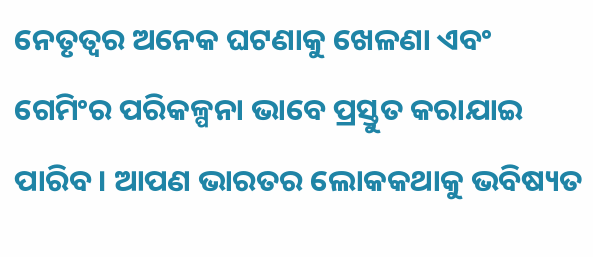ନେତୃତ୍ୱର ଅନେକ ଘଟଣାକୁ ଖେଳଣା ଏବଂ ଗେମିଂର ପରିକଳ୍ପନା ଭାବେ ପ୍ରସ୍ତୁତ କରାଯାଇ ପାରିବ। ଆପଣ ଭାରତର ଲୋକକଥାକୁ ଭବିଷ୍ୟତ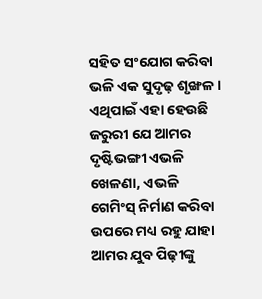ସହିତ ସଂଯୋଗ କରିବା ଭଳି ଏକ ସୁଦୃଢ଼ ଶୃଙ୍ଖଳ। ଏଥିପାଇଁ ଏହା ହେଉଛି ଜରୁରୀ ଯେ ଆମର ଦୃଷ୍ଟିଭଙ୍ଗୀ ଏଭଳି ଖେଳଣା, ଏଭଳି ଗେମିଂସ୍ ନିର୍ମାଣ କରିବା ଉପରେ ମଧ୍ୟ ରହୁ ଯାହା ଆମର ଯୁବ ପିଢ଼ୀଙ୍କୁ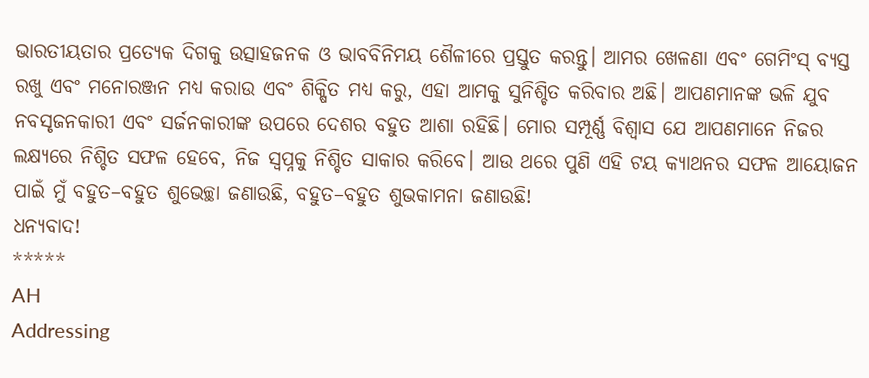ଭାରତୀୟତାର ପ୍ରତ୍ୟେକ ଦିଗକୁ ଉତ୍ସାହଜନକ ଓ ଭାବବିନିମୟ ଶୈଳୀରେ ପ୍ରସ୍ତୁତ କରନ୍ତୁ। ଆମର ଖେଳଣା ଏବଂ ଗେମିଂସ୍ ବ୍ୟସ୍ତ ରଖୁ ଏବଂ ମନୋରଞ୍ଜନ ମଧ୍ୟ କରାଉ ଏବଂ ଶିକ୍ଷିତ ମଧ୍ୟ କରୁ, ଏହା ଆମକୁ ସୁନିଶ୍ଚିତ କରିବାର ଅଛି। ଆପଣମାନଙ୍କ ଭଳି ଯୁବ ନବସୃଜନକାରୀ ଏବଂ ସର୍ଜନକାରୀଙ୍କ ଉପରେ ଦେଶର ବହୁତ ଆଶା ରହିଛି। ମୋର ସମ୍ପୂର୍ଣ୍ଣ ବିଶ୍ୱାସ ଯେ ଆପଣମାନେ ନିଜର ଲକ୍ଷ୍ୟରେ ନିଶ୍ଚିତ ସଫଳ ହେବେ, ନିଜ ସ୍ୱପ୍ନକୁ ନିଶ୍ଚିତ ସାକାର କରିବେ। ଆଉ ଥରେ ପୁଣି ଏହି ଟୟ କ୍ୟାଥନର ସଫଳ ଆୟୋଜନ ପାଇଁ ମୁଁ ବହୁତ–ବହୁତ ଶୁଭେଚ୍ଛା ଜଣାଉଛି, ବହୁତ–ବହୁତ ଶୁଭକାମନା ଜଣାଉଛି!
ଧନ୍ୟବାଦ!
*****
AH
Addressing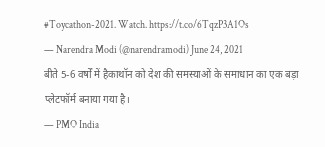#Toycathon-2021. Watch. https://t.co/6TqzP3A1Os
— Narendra Modi (@narendramodi) June 24, 2021
बीते 5-6 वर्षों में हैकाथॉन को देश की समस्याओं के समाधान का एक बड़ा प्लेटफॉर्म बनाया गया है।
— PMO India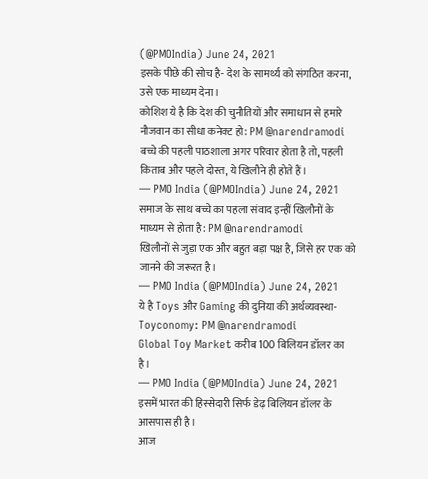(@PMOIndia) June 24, 2021
इसके पीछे की सोच है- देश के सामर्थ्य को संगठित करना, उसे एक माध्यम देना।
कोशिश ये है कि देश की चुनौतियों और समाधान से हमारे नौजवान का सीधा कनेक्ट हो: PM @narendramodi
बच्चे की पहली पाठशाला अगर परिवार होता है तो, पहली किताब और पहले दोस्त, ये खिलौने ही होते हैं।
— PMO India (@PMOIndia) June 24, 2021
समाज के साथ बच्चे का पहला संवाद इन्हीं खिलौनों के माध्यम से होता है: PM @narendramodi
खिलौनों से जुड़ा एक और बहुत बड़ा पक्ष है, जिसे हर एक को जानने की जरूरत है।
— PMO India (@PMOIndia) June 24, 2021
ये है Toys और Gaming की दुनिया की अर्थव्यवस्था- Toyconomy: PM @narendramodi
Global Toy Market करीब 100 बिलियन डॉलर का है।
— PMO India (@PMOIndia) June 24, 2021
इसमें भारत की हिस्सेदारी सिर्फ डेढ़ बिलियन डॉलर के आसपास ही है।
आज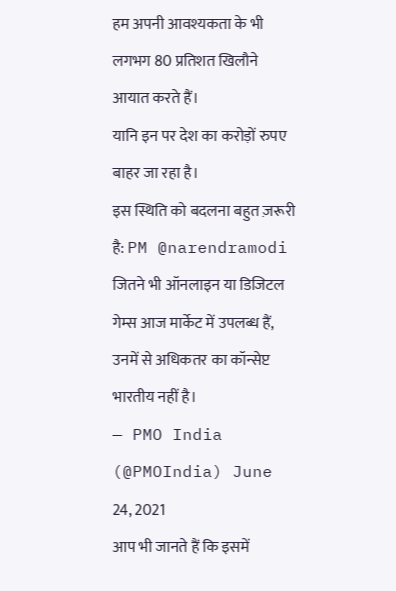हम अपनी आवश्यकता के भी लगभग 80 प्रतिशत खिलौने आयात करते हैं।
यानि इन पर देश का करोड़ों रुपए बाहर जा रहा है।
इस स्थिति को बदलना बहुत ज़रूरी है: PM @narendramodi
जितने भी ऑनलाइन या डिजिटल गेम्स आज मार्केट में उपलब्ध हैं, उनमें से अधिकतर का कॉन्सेप्ट भारतीय नहीं है।
— PMO India (@PMOIndia) June 24, 2021
आप भी जानते हैं कि इसमें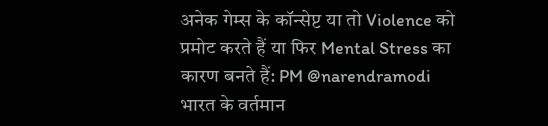अनेक गेम्स के कॉन्सेप्ट या तो Violence को प्रमोट करते हैं या फिर Mental Stress का कारण बनते हैं: PM @narendramodi
भारत के वर्तमान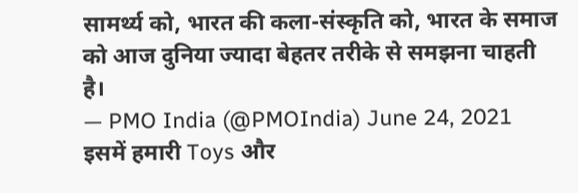सामर्थ्य को, भारत की कला-संस्कृति को, भारत के समाज को आज दुनिया ज्यादा बेहतर तरीके से समझना चाहती है।
— PMO India (@PMOIndia) June 24, 2021
इसमें हमारी Toys और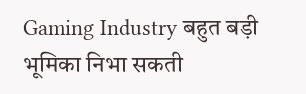Gaming Industry बहुत बड़ी भूमिका निभा सकती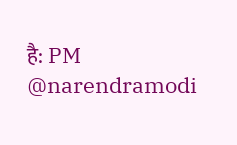है: PM @narendramodi